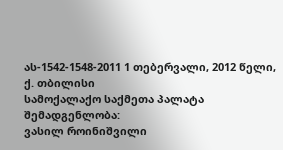ას-1542-1548-2011 1 თებერვალი, 2012 წელი,
ქ. თბილისი
სამოქალაქო საქმეთა პალატა
შემადგენლობა:
ვასილ როინიშვილი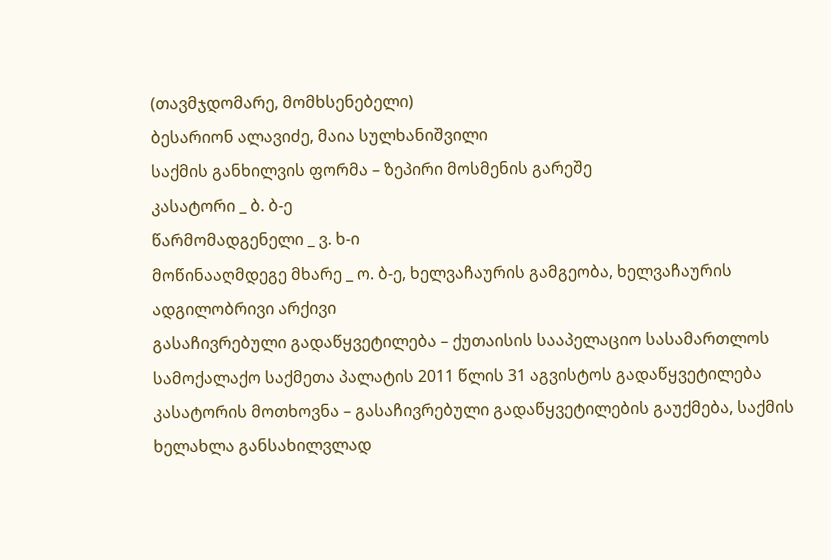(თავმჯდომარე, მომხსენებელი)
ბესარიონ ალავიძე, მაია სულხანიშვილი
საქმის განხილვის ფორმა – ზეპირი მოსმენის გარეშე
კასატორი _ ბ. ბ-ე
წარმომადგენელი _ ვ. ხ-ი
მოწინააღმდეგე მხარე _ ო. ბ-ე, ხელვაჩაურის გამგეობა, ხელვაჩაურის ადგილობრივი არქივი
გასაჩივრებული გადაწყვეტილება – ქუთაისის სააპელაციო სასამართლოს სამოქალაქო საქმეთა პალატის 2011 წლის 31 აგვისტოს გადაწყვეტილება
კასატორის მოთხოვნა – გასაჩივრებული გადაწყვეტილების გაუქმება, საქმის ხელახლა განსახილვლად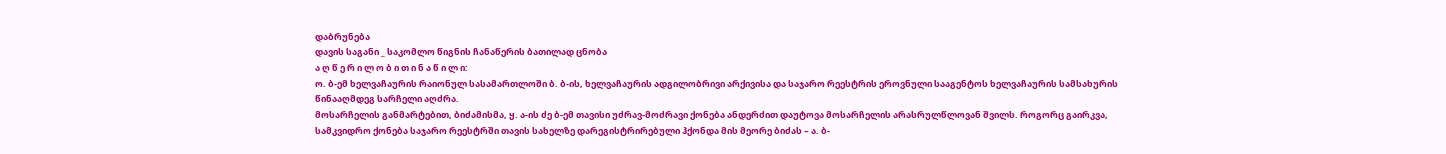დაბრუნება
დავის საგანი _ საკომლო წიგნის ჩანაწერის ბათილად ცნობა
ა ღ წ ე რ ი ლ ო ბ ი თ ი ნ ა წ ი ლ ი:
ო. ბ-ემ ხელვაჩაურის რაიონულ სასამართლოში ბ. ბ-ის, ხელვაჩაურის ადგილობრივი არქივისა და საჯარო რეესტრის ეროვნული სააგენტოს ხელვაჩაურის სამსახურის წინააღმდეგ სარჩელი აღძრა.
მოსარჩელის განმარტებით, ბიძამისმა, ყ. ა-ის ძე ბ-ემ თავისი უძრავ-მოძრავი ქონება ანდერძით დაუტოვა მოსარჩელის არასრულწლოვან შვილს. როგორც გაირკვა, სამკვიდრო ქონება საჯარო რეესტრში თავის სახელზე დარეგისტრირებული ჰქონდა მის მეორე ბიძას – ა. ბ-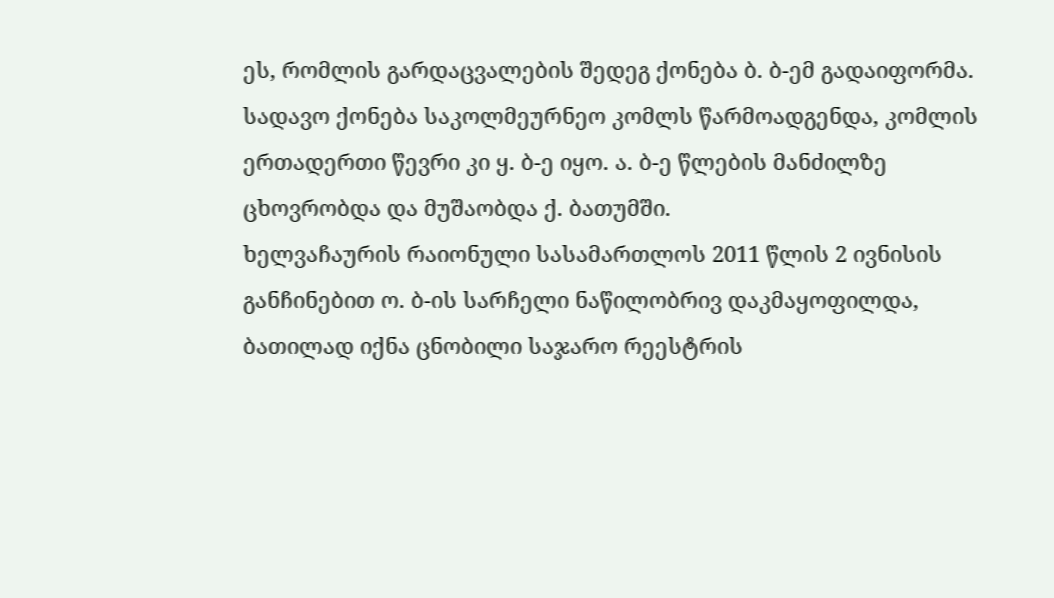ეს, რომლის გარდაცვალების შედეგ ქონება ბ. ბ-ემ გადაიფორმა. სადავო ქონება საკოლმეურნეო კომლს წარმოადგენდა, კომლის ერთადერთი წევრი კი ყ. ბ-ე იყო. ა. ბ-ე წლების მანძილზე ცხოვრობდა და მუშაობდა ქ. ბათუმში.
ხელვაჩაურის რაიონული სასამართლოს 2011 წლის 2 ივნისის განჩინებით ო. ბ-ის სარჩელი ნაწილობრივ დაკმაყოფილდა, ბათილად იქნა ცნობილი საჯარო რეესტრის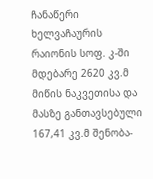ჩანაწერი ხელვაჩაურის რაიონის სოფ. კ-ში მდებარე 2620 კვ.მ მიწის ნაკვეთისა და მასზე განთავსებული 167,41 კვ.მ შენობა-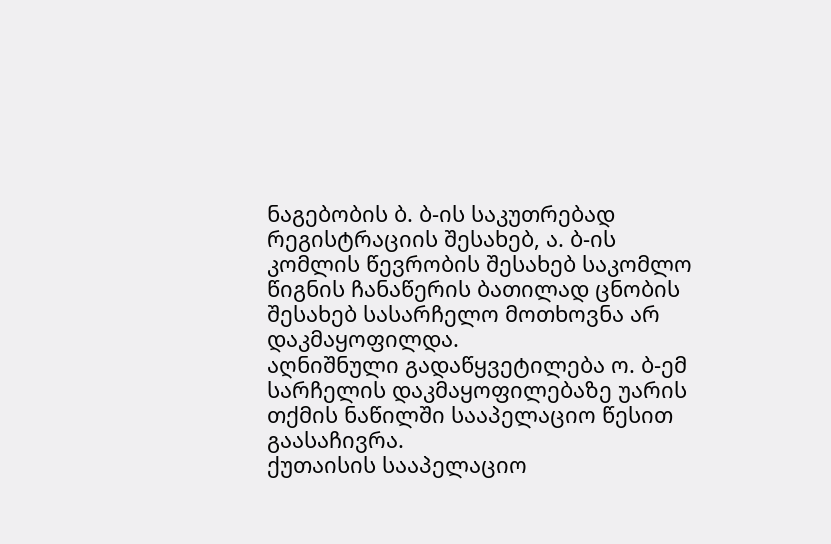ნაგებობის ბ. ბ-ის საკუთრებად რეგისტრაციის შესახებ, ა. ბ-ის კომლის წევრობის შესახებ საკომლო წიგნის ჩანაწერის ბათილად ცნობის შესახებ სასარჩელო მოთხოვნა არ დაკმაყოფილდა.
აღნიშნული გადაწყვეტილება ო. ბ-ემ სარჩელის დაკმაყოფილებაზე უარის თქმის ნაწილში სააპელაციო წესით გაასაჩივრა.
ქუთაისის სააპელაციო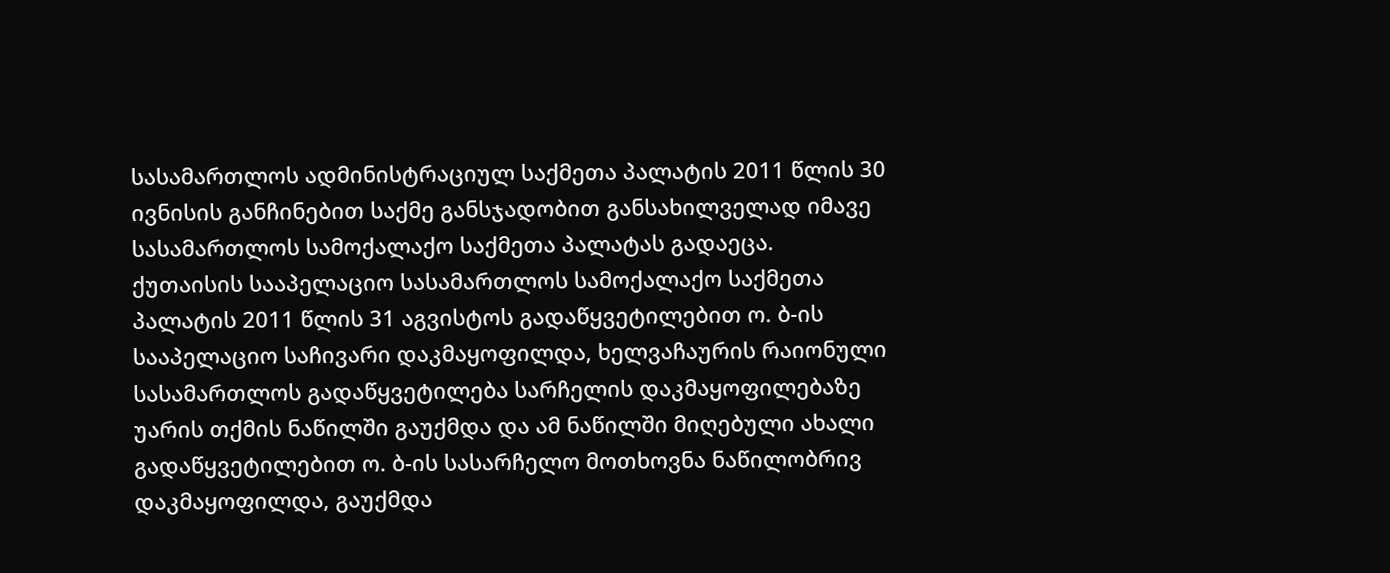სასამართლოს ადმინისტრაციულ საქმეთა პალატის 2011 წლის 30 ივნისის განჩინებით საქმე განსჯადობით განსახილველად იმავე სასამართლოს სამოქალაქო საქმეთა პალატას გადაეცა.
ქუთაისის სააპელაციო სასამართლოს სამოქალაქო საქმეთა პალატის 2011 წლის 31 აგვისტოს გადაწყვეტილებით ო. ბ-ის სააპელაციო საჩივარი დაკმაყოფილდა, ხელვაჩაურის რაიონული სასამართლოს გადაწყვეტილება სარჩელის დაკმაყოფილებაზე უარის თქმის ნაწილში გაუქმდა და ამ ნაწილში მიღებული ახალი გადაწყვეტილებით ო. ბ-ის სასარჩელო მოთხოვნა ნაწილობრივ დაკმაყოფილდა, გაუქმდა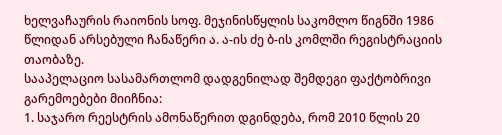ხელვაჩაურის რაიონის სოფ. მეჯინისწყლის საკომლო წიგნში 1986 წლიდან არსებული ჩანაწერი ა. ა-ის ძე ბ-ის კომლში რეგისტრაციის თაობაზე.
სააპელაციო სასამართლომ დადგენილად შემდეგი ფაქტობრივი გარემოებები მიიჩნია:
1. საჯარო რეესტრის ამონაწერით დგინდება, რომ 2010 წლის 20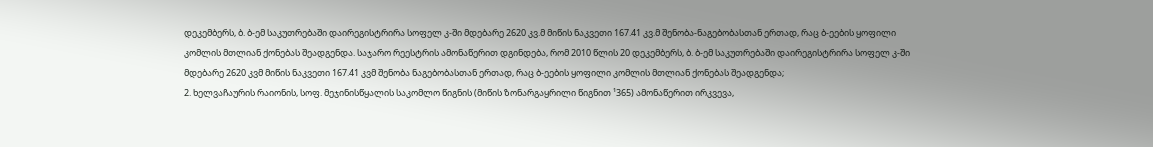დეკემბერს, ბ. ბ-ემ საკუთრებაში დაირეგისტრირა სოფელ კ-ში მდებარე 2620 კვ.მ მიწის ნაკვეთი 167.41 კვ.მ შენობა-ნაგებობასთან ერთად, რაც ბ-ეების ყოფილი კომლის მთლიან ქონებას შეადგენდა. საჯარო რეესტრის ამონაწერით დგინდება, რომ 2010 წლის 20 დეკემბერს, ბ. ბ-ემ საკუთრებაში დაირეგისტრირა სოფელ კ-ში მდებარე 2620 კვმ მიწის ნაკვეთი 167.41 კვმ შენობა ნაგებობასთან ერთად, რაც ბ-ეების ყოფილი კომლის მთლიან ქონებას შეადგენდა;
2. ხელვაჩაურის რაიონის, სოფ. მეჯინისწყალის საკომლო წიგნის (მიწის ზონარგაყრილი წიგნით ¹365) ამონაწერით ირკვევა,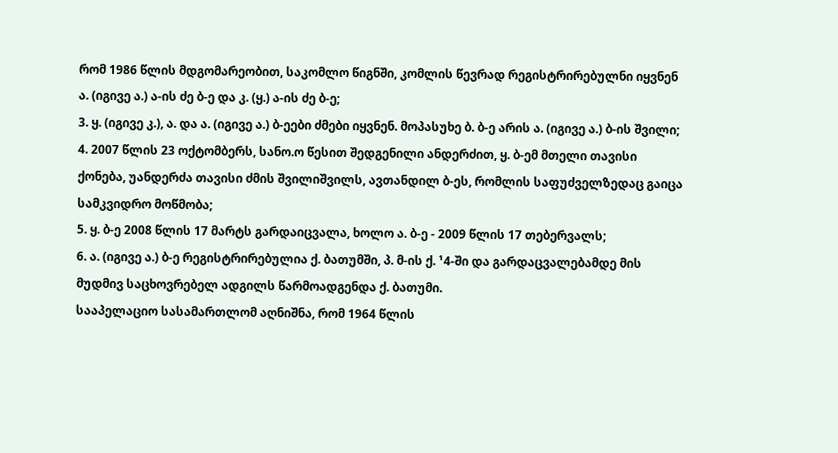რომ 1986 წლის მდგომარეობით, საკომლო წიგნში, კომლის წევრად რეგისტრირებულნი იყვნენ ა. (იგივე ა.) ა-ის ძე ბ-ე და კ. (ყ.) ა-ის ძე ბ-ე;
3. ყ. (იგივე კ.), ა. და ა. (იგივე ა.) ბ-ეები ძმები იყვნენ. მოპასუხე ბ. ბ-ე არის ა. (იგივე ა.) ბ-ის შვილი;
4. 2007 წლის 23 ოქტომბერს, სანო.ო წესით შედგენილი ანდერძით, ყ. ბ-ემ მთელი თავისი ქონება, უანდერძა თავისი ძმის შვილიშვილს, ავთანდილ ბ-ეს, რომლის საფუძველზედაც გაიცა სამკვიდრო მოწმობა;
5. ყ. ბ-ე 2008 წლის 17 მარტს გარდაიცვალა, ხოლო ა. ბ-ე - 2009 წლის 17 თებერვალს;
6. ა. (იგივე ა.) ბ-ე რეგისტრირებულია ქ. ბათუმში, პ. მ-ის ქ. ¹4-ში და გარდაცვალებამდე მის მუდმივ საცხოვრებელ ადგილს წარმოადგენდა ქ. ბათუმი.
სააპელაციო სასამართლომ აღნიშნა, რომ 1964 წლის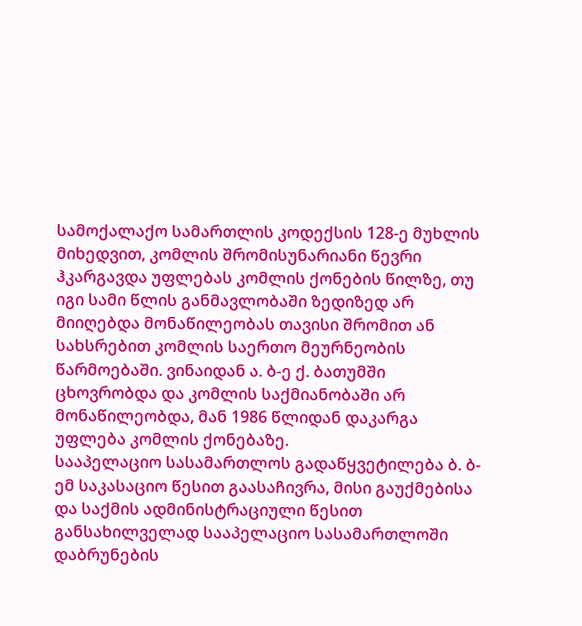სამოქალაქო სამართლის კოდექსის 128-ე მუხლის მიხედვით, კომლის შრომისუნარიანი წევრი ჰკარგავდა უფლებას კომლის ქონების წილზე, თუ იგი სამი წლის განმავლობაში ზედიზედ არ მიიღებდა მონაწილეობას თავისი შრომით ან სახსრებით კომლის საერთო მეურნეობის წარმოებაში. ვინაიდან ა. ბ-ე ქ. ბათუმში ცხოვრობდა და კომლის საქმიანობაში არ მონაწილეობდა, მან 1986 წლიდან დაკარგა უფლება კომლის ქონებაზე.
სააპელაციო სასამართლოს გადაწყვეტილება ბ. ბ-ემ საკასაციო წესით გაასაჩივრა, მისი გაუქმებისა და საქმის ადმინისტრაციული წესით განსახილველად სააპელაციო სასამართლოში დაბრუნების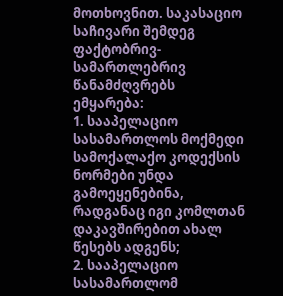მოთხოვნით. საკასაციო საჩივარი შემდეგ ფაქტობრივ-სამართლებრივ წანამძღვრებს ემყარება:
1. სააპელაციო სასამართლოს მოქმედი სამოქალაქო კოდექსის ნორმები უნდა გამოეყენებინა, რადგანაც იგი კომლთან დაკავშირებით ახალ წესებს ადგენს;
2. სააპელაციო სასამართლომ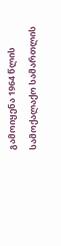გამოიყენა 1964 წლის სამოქალაქო სამართლის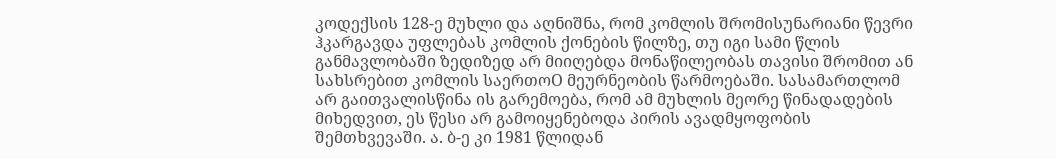კოდექსის 128-ე მუხლი და აღნიშნა, რომ კომლის შრომისუნარიანი წევრი ჰკარგავდა უფლებას კომლის ქონების წილზე, თუ იგი სამი წლის განმავლობაში ზედიზედ არ მიიღებდა მონაწილეობას თავისი შრომით ან სახსრებით კომლის საერთოO მეურნეობის წარმოებაში. სასამართლომ არ გაითვალისწინა ის გარემოება, რომ ამ მუხლის მეორე წინადადების მიხედვით, ეს წესი არ გამოიყენებოდა პირის ავადმყოფობის შემთხვევაში. ა. ბ-ე კი 1981 წლიდან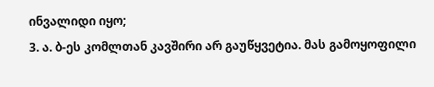ინვალიდი იყო;
3. ა. ბ-ეს კომლთან კავშირი არ გაუწყვეტია. მას გამოყოფილი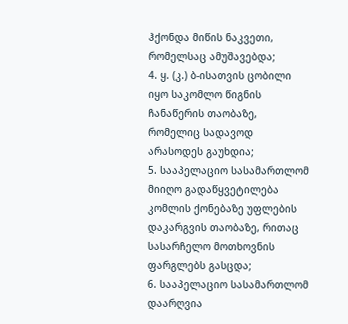ჰქონდა მიწის ნაკვეთი, რომელსაც ამუშავებდა;
4. ყ. (კ.) ბ-ისათვის ცობილი იყო საკომლო წიგნის ჩანაწერის თაობაზე, რომელიც სადავოდ არასოდეს გაუხდია;
5. სააპელაციო სასამართლომ მიიღო გადაწყვეტილება კომლის ქონებაზე უფლების დაკარგვის თაობაზე, რითაც სასარჩელო მოთხოვნის ფარგლებს გასცდა;
6. სააპელაციო სასამართლომ დაარღვია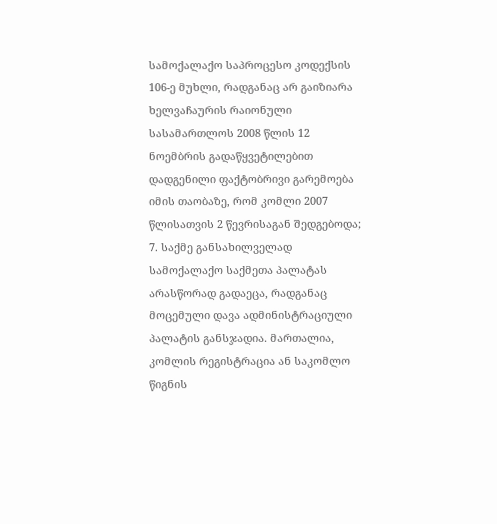სამოქალაქო საპროცესო კოდექსის 106-ე მუხლი, რადგანაც არ გაიზიარა ხელვაჩაურის რაიონული სასამართლოს 2008 წლის 12 ნოემბრის გადაწყვეტილებით დადგენილი ფაქტობრივი გარემოება იმის თაობაზე, რომ კომლი 2007 წლისათვის 2 წევრისაგან შედგებოდა;
7. საქმე განსახილველად სამოქალაქო საქმეთა პალატას არასწორად გადაეცა, რადგანაც მოცემული დავა ადმინისტრაციული პალატის განსჯადია. მართალია, კომლის რეგისტრაცია ან საკომლო წიგნის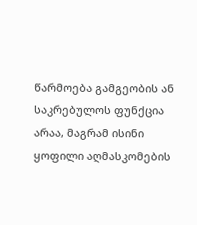წარმოება გამგეობის ან საკრებულოს ფუნქცია არაა, მაგრამ ისინი ყოფილი აღმასკომების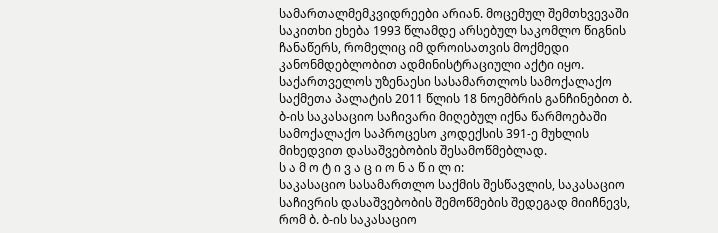სამართალმემკვიდრეები არიან. მოცემულ შემთხვევაში საკითხი ეხება 1993 წლამდე არსებულ საკომლო წიგნის ჩანაწერს, რომელიც იმ დროისათვის მოქმედი კანონმდებლობით ადმინისტრაციული აქტი იყო.
საქართველოს უზენაესი სასამართლოს სამოქალაქო საქმეთა პალატის 2011 წლის 18 ნოემბრის განჩინებით ბ. ბ-ის საკასაციო საჩივარი მიღებულ იქნა წარმოებაში სამოქალაქო საპროცესო კოდექსის 391-ე მუხლის მიხედვით დასაშვებობის შესამოწმებლად.
ს ა მ ო ტ ი ვ ა ც ი ო ნ ა წ ი ლ ი:
საკასაციო სასამართლო საქმის შესწავლის, საკასაციო საჩივრის დასაშვებობის შემოწმების შედეგად მიიჩნევს, რომ ბ. ბ-ის საკასაციო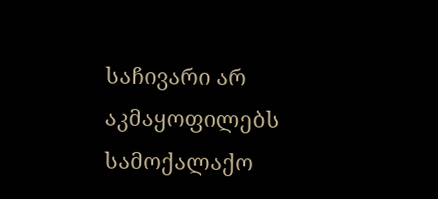საჩივარი არ აკმაყოფილებს სამოქალაქო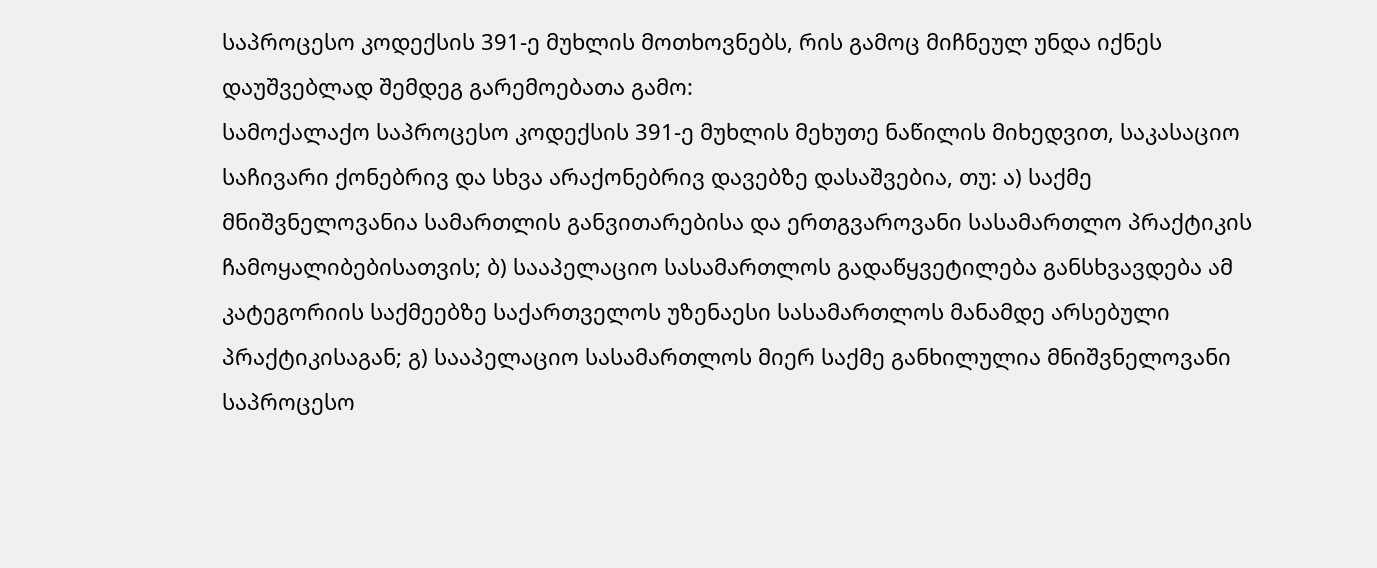საპროცესო კოდექსის 391-ე მუხლის მოთხოვნებს, რის გამოც მიჩნეულ უნდა იქნეს დაუშვებლად შემდეგ გარემოებათა გამო:
სამოქალაქო საპროცესო კოდექსის 391-ე მუხლის მეხუთე ნაწილის მიხედვით, საკასაციო საჩივარი ქონებრივ და სხვა არაქონებრივ დავებზე დასაშვებია, თუ: ა) საქმე მნიშვნელოვანია სამართლის განვითარებისა და ერთგვაროვანი სასამართლო პრაქტიკის ჩამოყალიბებისათვის; ბ) სააპელაციო სასამართლოს გადაწყვეტილება განსხვავდება ამ კატეგორიის საქმეებზე საქართველოს უზენაესი სასამართლოს მანამდე არსებული პრაქტიკისაგან; გ) სააპელაციო სასამართლოს მიერ საქმე განხილულია მნიშვნელოვანი საპროცესო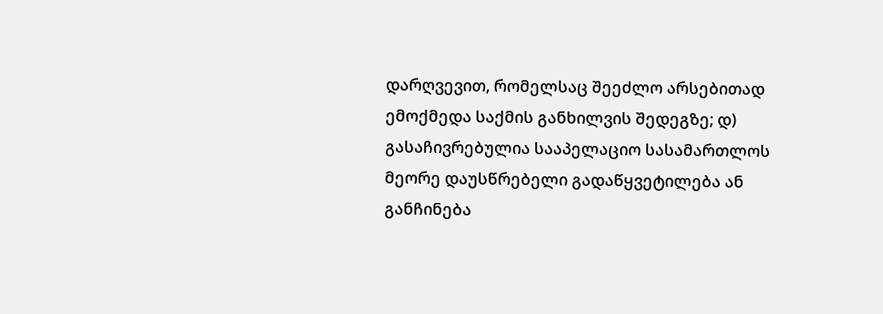დარღვევით, რომელსაც შეეძლო არსებითად ემოქმედა საქმის განხილვის შედეგზე; დ) გასაჩივრებულია სააპელაციო სასამართლოს მეორე დაუსწრებელი გადაწყვეტილება ან განჩინება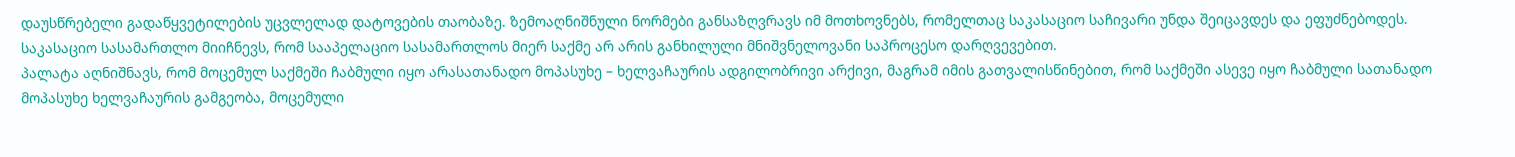დაუსწრებელი გადაწყვეტილების უცვლელად დატოვების თაობაზე. ზემოაღნიშნული ნორმები განსაზღვრავს იმ მოთხოვნებს, რომელთაც საკასაციო საჩივარი უნდა შეიცავდეს და ეფუძნებოდეს.
საკასაციო სასამართლო მიიჩნევს, რომ სააპელაციო სასამართლოს მიერ საქმე არ არის განხილული მნიშვნელოვანი საპროცესო დარღვევებით.
პალატა აღნიშნავს, რომ მოცემულ საქმეში ჩაბმული იყო არასათანადო მოპასუხე – ხელვაჩაურის ადგილობრივი არქივი, მაგრამ იმის გათვალისწინებით, რომ საქმეში ასევე იყო ჩაბმული სათანადო მოპასუხე ხელვაჩაურის გამგეობა, მოცემული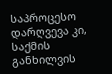საპროცესო დარღვევა კი, საქმის განხილვის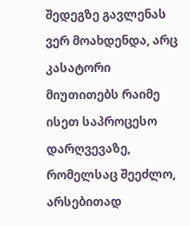შედეგზე გავლენას ვერ მოახდენდა, არც კასატორი მიუთითებს რაიმე ისეთ საპროცესო დარღვევაზე, რომელსაც შეეძლო, არსებითად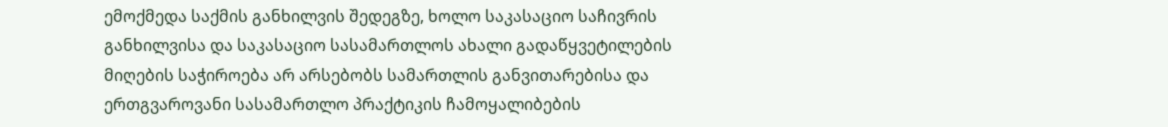ემოქმედა საქმის განხილვის შედეგზე, ხოლო საკასაციო საჩივრის განხილვისა და საკასაციო სასამართლოს ახალი გადაწყვეტილების მიღების საჭიროება არ არსებობს სამართლის განვითარებისა და ერთგვაროვანი სასამართლო პრაქტიკის ჩამოყალიბების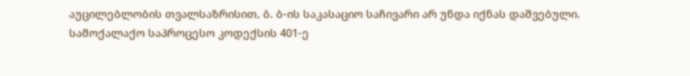აუცილებლობის თვალსაზრისით, ბ. ბ-ის საკასაციო საჩივარი არ უნდა იქნას დაშვებული.
სამოქალაქო საპროცესო კოდექსის 401-ე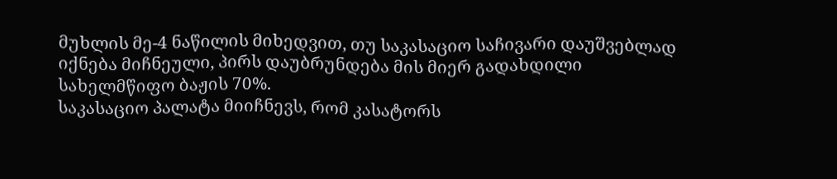მუხლის მე-4 ნაწილის მიხედვით, თუ საკასაციო საჩივარი დაუშვებლად იქნება მიჩნეული, პირს დაუბრუნდება მის მიერ გადახდილი სახელმწიფო ბაჟის 70%.
საკასაციო პალატა მიიჩნევს, რომ კასატორს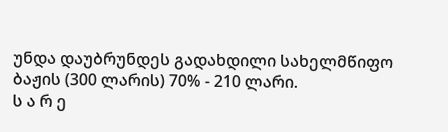უნდა დაუბრუნდეს გადახდილი სახელმწიფო ბაჟის (300 ლარის) 70% - 210 ლარი.
ს ა რ ე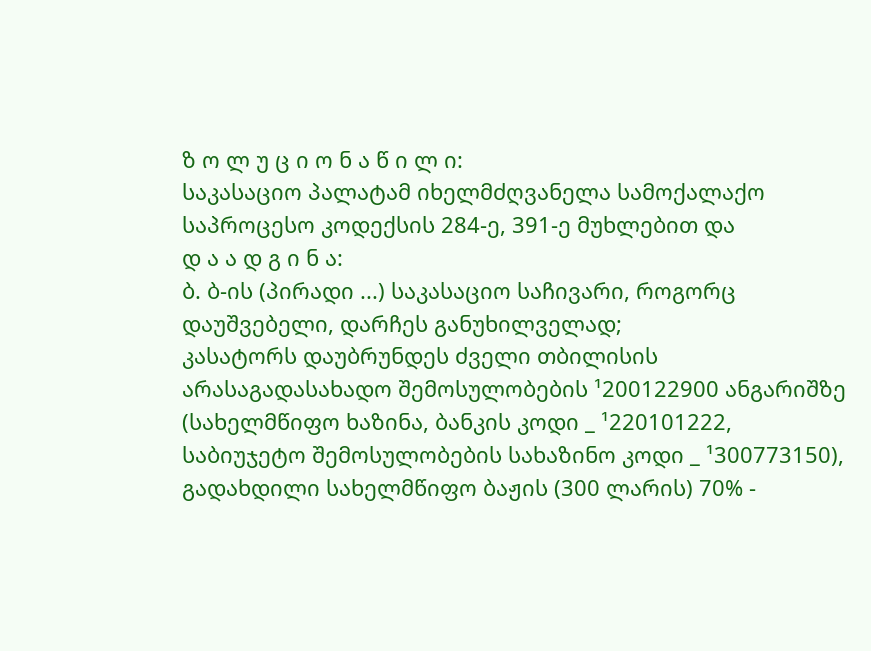ზ ო ლ უ ც ი ო ნ ა წ ი ლ ი:
საკასაციო პალატამ იხელმძღვანელა სამოქალაქო საპროცესო კოდექსის 284-ე, 391-ე მუხლებით და
დ ა ა დ გ ი ნ ა:
ბ. ბ-ის (პირადი ...) საკასაციო საჩივარი, როგორც დაუშვებელი, დარჩეს განუხილველად;
კასატორს დაუბრუნდეს ძველი თბილისის არასაგადასახადო შემოსულობების ¹200122900 ანგარიშზე (სახელმწიფო ხაზინა, ბანკის კოდი _ ¹220101222, საბიუჯეტო შემოსულობების სახაზინო კოდი _ ¹300773150), გადახდილი სახელმწიფო ბაჟის (300 ლარის) 70% -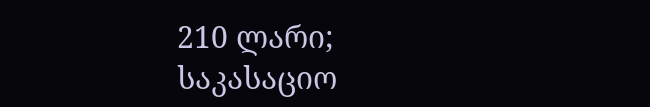210 ლარი;
საკასაციო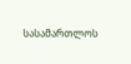სასამართლოს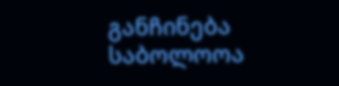განჩინება საბოლოოა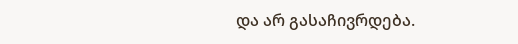და არ გასაჩივრდება.